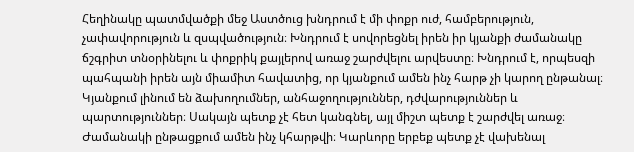Հեղինակը պատմվածքի մեջ Աստծուց խնդրում է մի փոքր ուժ, համբերություն, չափավորություն և զսպվածություն։ Խնդրում է սովորեցնել իրեն իր կյանքի ժամանակը ճշգրիտ տնօրինելու և փոքրիկ քայլերով առաջ շարժվելու արվեստը։ Խնդրում է, որպեսզի պահպանի իրեն այն միամիտ հավատից, որ կյանքում ամեն ինչ հարթ չի կարող ընթանալ։ Կյանքում լինում են ձախողումներ, անհաջողություններ, դժվարություններ և պարտություններ։ Սակայն պետք չէ հետ կանգնել, այլ միշտ պետք է շարժվել առաջ։ Ժամանակի ընթացքում ամեն ինչ կհարթվի։ Կարևորը երբեք պետք չէ վախենալ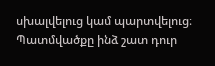սխալվելուց կամ պարտվելուց։
Պատմվածքը ինձ շատ դուր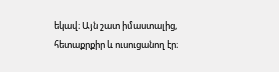եկավ։ Այն շատ իմաստալից, հետաքրքիր և ուսուցանող էր։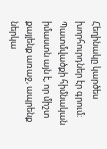Հեղինակը կարծես խորհուրդներ էր գրում։ Պատմվածքի հիմնական իմաստն այն է, որ միշտ քայլենք առաջ, ապրենք ներկա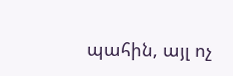պահին, այլ ոչ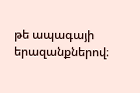թե ապագայի երազանքներով։